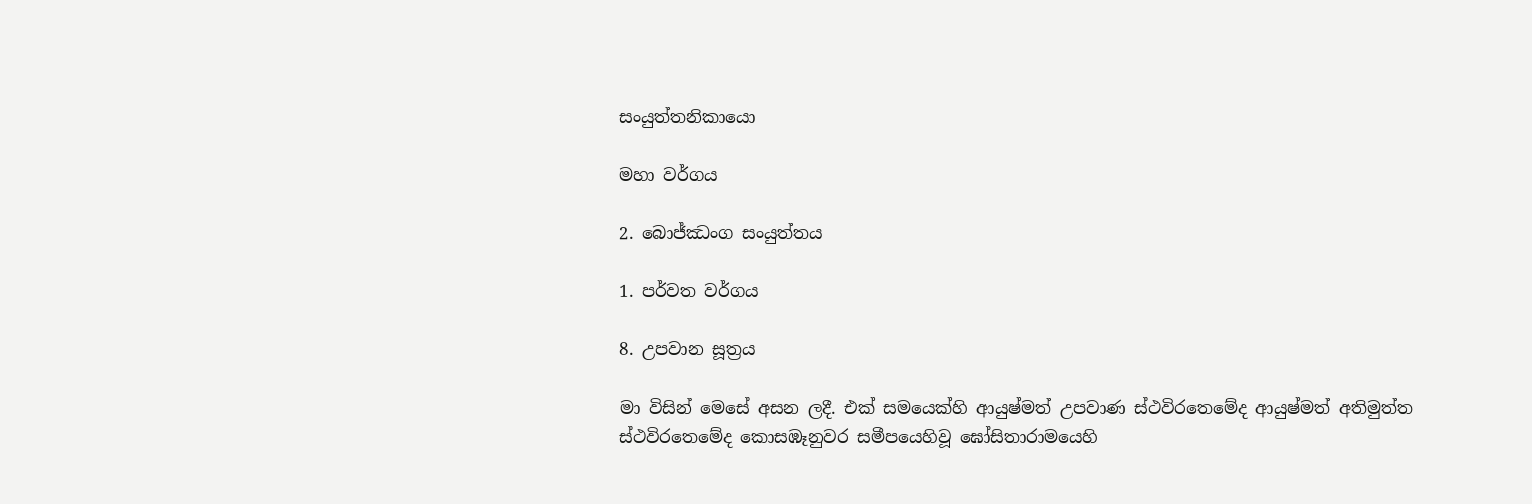සංයුත්තනිකායො

මහා වර්ගය

2. බොජ්ඣංග සංයුත්තය

1. පර්වත වර්ගය

8. උපවාන සූත්‍රය

මා විසින් මෙසේ අසන ලදී. එක් සමයෙක්හි ආයුෂ්මත් උපවාණ ස්ථවිරතෙමේද ආයුෂ්මත් අතිමුත්ත ස්ථවිරතෙමේද කොසඹෑනුවර සමීපයෙහිවූ ඝෝසිතාරාමයෙහි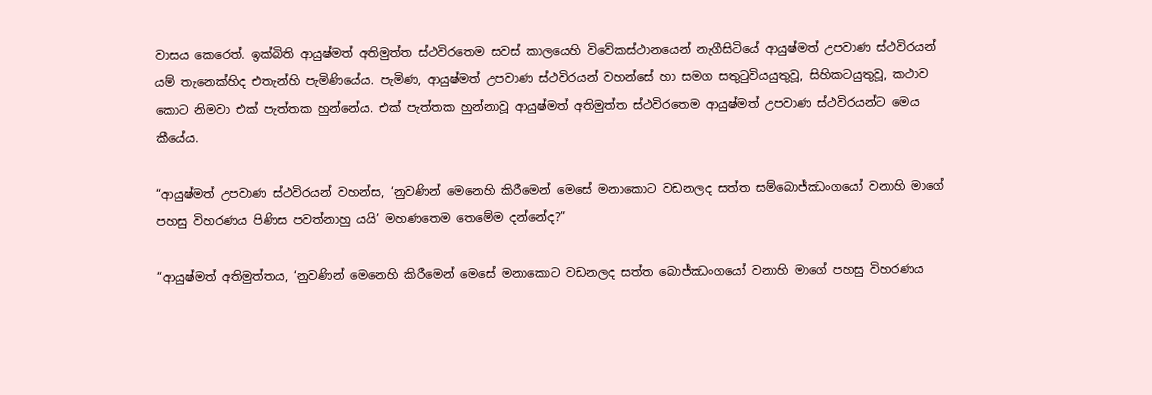වාසය කෙරෙත්. ඉක්බිති ආයුෂ්මත් අතිමුත්ත ස්ථවිරතෙම සවස් කාලයෙහි විවේකස්ථානයෙන් නැගීසිටියේ ආයුෂ්මත් උපවාණ ස්ථවිරයන් යම් තැනෙක්හිද එතැන්හි පැමිණියේය. පැමිණ, ආයුෂ්මත් උපවාණ ස්ථවිරයන් වහන්සේ හා සමග සතුටුවියයුතුවූ, සිහිකටයුතුවූ, කථාව කොට නිමවා එක් පැත්තක හුන්නේය. එක් පැත්තක හුන්නාවූ ආයුෂ්මත් අතිමුත්ත ස්ථවිරතෙම ආයුෂ්මත් උපවාණ ස්ථවිරයන්ට මෙය කීයේය.

“ආයුෂ්මත් උපවාණ ස්ථවිරයන් වහන්ස, ‘නුවණින් මෙනෙහි කිරීමෙන් මෙසේ මනාකොට වඩනලද සත්ත සම්බොජ්ඣංගයෝ වනාහි මාගේ පහසු විහරණය පිණිස පවත්නාහු යයි’ මහණතෙම තෙමේම දන්නේද?”

“ආයුෂ්මත් අතිමුත්තය, ‘නුවණින් මෙනෙහි කිරීමෙන් මෙසේ මනාකොට වඩනලද සත්ත බොජ්ඣංගයෝ වනාහි මාගේ පහසු විහරණය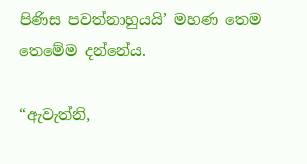පිණිස පවත්නාහුයයි’ මහණ තෙම තෙමේම දන්නේය.

“ඇවැත්නි,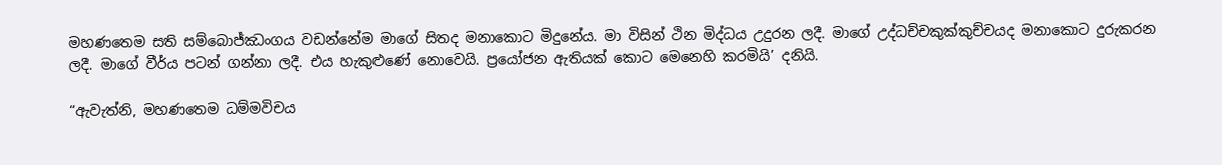මහණතෙම සති සම්බොජ්ඣංගය වඩන්නේම මාගේ සිතද මනාකොට මිදුනේය. මා විසින් ථින මිද්ධය උදුරන ලදී. මාගේ උද්ධච්චකුක්කුච්චයද මනාකොට දුරුකරන ලදී. මාගේ වීර්ය පටන් ගන්නා ලදී. එය හැකුළුණේ නොවෙයි. ප්‍රයෝජන ඇතියක් කොට මෙනෙහි කරමියි’ දනියි.

“ඇවැත්නි, මහණතෙම ධම්මවිචය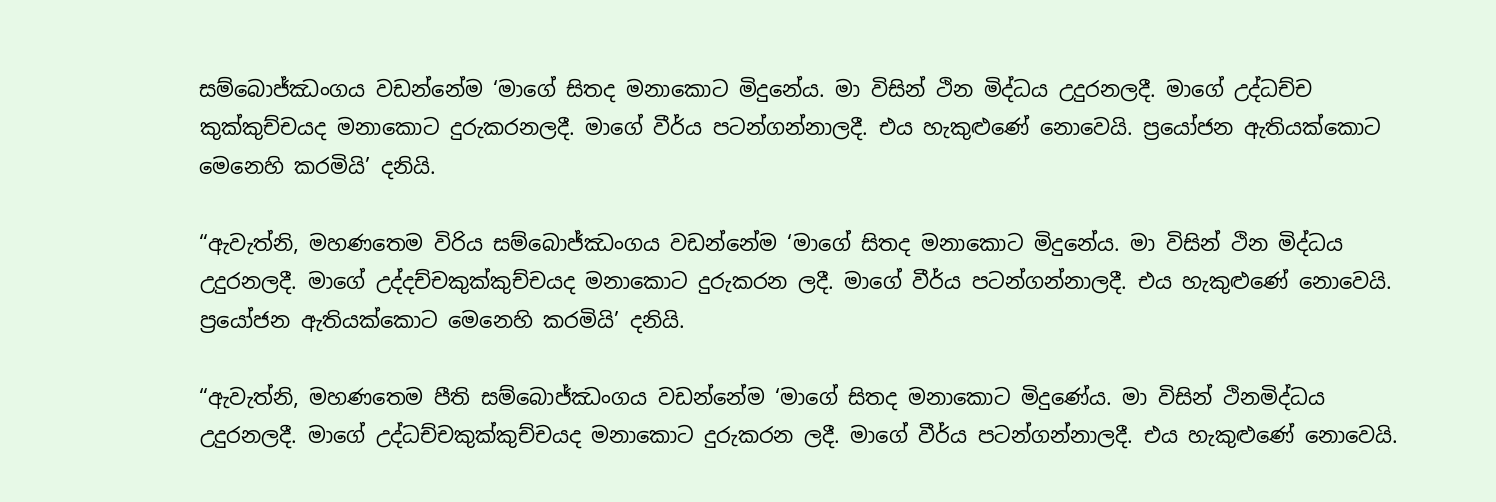සම්බොජ්ඣංගය වඩන්නේම ‘මාගේ සිතද මනාකොට මිදුනේය. මා විසින් ථින මිද්ධය උදුරනලදී. මාගේ උද්ධච්ච කුක්කුච්චයද මනාකොට දුරුකරනලදී. මාගේ වීර්ය පටන්ගන්නාලදී. එය හැකුළුණේ නොවෙයි. ප්‍රයෝජන ඇතියක්කොට මෙනෙහි කරමියි’ දනියි.

“ඇවැත්නි, මහණතෙම විරිය සම්බොජ්ඣංගය වඩන්නේම ‘මාගේ සිතද මනාකොට මිදුනේය. මා විසින් ථින මිද්ධය උදුරනලදී. මාගේ උද්දච්චකුක්කුච්චයද මනාකොට දුරුකරන ලදී. මාගේ වීර්ය පටන්ගන්නාලදී. එය හැකුළුණේ නොවෙයි. ප්‍රයෝජන ඇතියක්කොට මෙනෙහි කරමියි’ දනියි.

“ඇවැත්නි, මහණතෙම පීති සම්බොජ්ඣංගය වඩන්නේම ‘මාගේ සිතද මනාකොට මිදුණේය. මා විසින් ථිනමිද්ධය උදුරනලදී. මාගේ උද්ධච්චකුක්කුච්චයද මනාකොට දුරුකරන ලදී. මාගේ වීර්ය පටන්ගන්නාලදී. එය හැකුළුණේ නොවෙයි.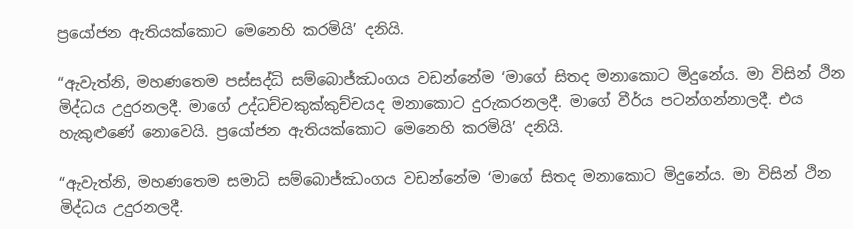ප්‍රයෝජන ඇතියක්කොට මෙනෙහි කරමියි’ දනියි.

“ඇවැත්නි, මහණතෙම පස්සද්ධි සම්බොජ්ඣංගය වඩන්නේම ‘මාගේ සිතද මනාකොට මිදුනේය. මා විසින් ථින මිද්ධය උදුරනලදී. මාගේ උද්ධච්චකුක්කුච්චයද මනාකොට දුරුකරනලදී. මාගේ වීර්ය පටන්ගන්නාලදී. එය හැකුළුණේ නොවෙයි. ප්‍රයෝජන ඇතියක්කොට මෙනෙහි කරමියි’ දනියි.

“ඇවැත්නි, මහණතෙම සමාධි සම්බොජ්ඣංගය වඩන්නේම ‘මාගේ සිතද මනාකොට මිදුනේය. මා විසින් ථින මිද්ධය උදුරනලදී.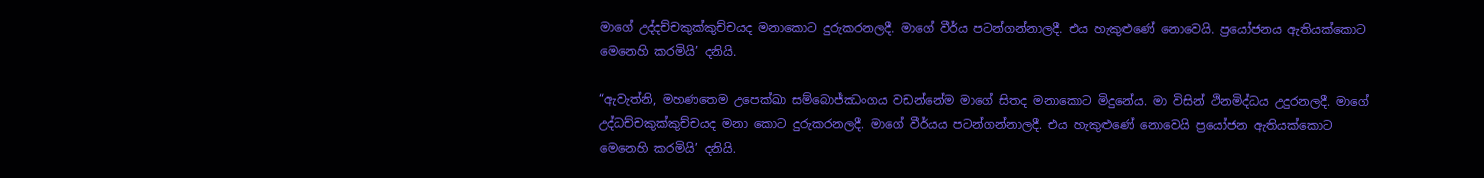මාගේ උද්දච්චකුක්කුච්චයද මනාකොට දුරුකරනලදී. මාගේ වීර්ය පටන්ගන්නාලදී. එය හැකුළුණේ නොවෙයි. ප්‍රයෝජනය ඇතියක්කොට මෙනෙහි කරමියි’ දනියි.

“ඇවැත්නි, මහණතෙම උපෙක්ඛා සම්බොජ්ඣංගය වඩන්නේම මාගේ සිතද මනාකොට මිදුනේය. මා විසින් ථිනමිද්ධය උදුරනලදී. මාගේ උද්ධච්චකුක්කුච්චයද මනා කොට දුරුකරනලදී. මාගේ වීර්යය පටන්ගන්නාලදී. එය හැකුළුණේ නොවෙයි ප්‍රයෝජන ඇතියක්කොට මෙනෙහි කරමියි’ දනියි.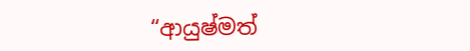“ආයුෂ්මත්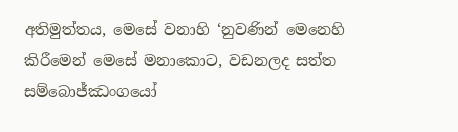අතිමුත්තය, මෙසේ වනාහි ‘නුවණින් මෙනෙහි කිරීමෙන් මෙසේ මනාකොට, වඩනලද සත්ත සම්බොජ්ඣංගයෝ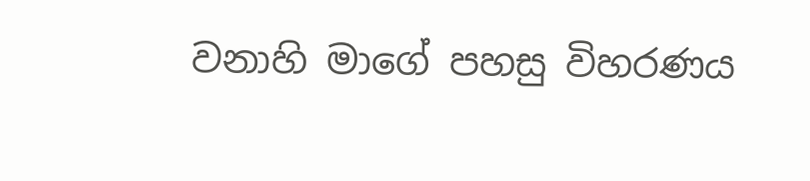වනාහි මාගේ පහසු විහරණය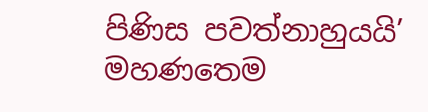පිණිස පවත්නාහුයයි’ මහණතෙම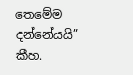තෙමේම දන්නේයයි” කීහ.